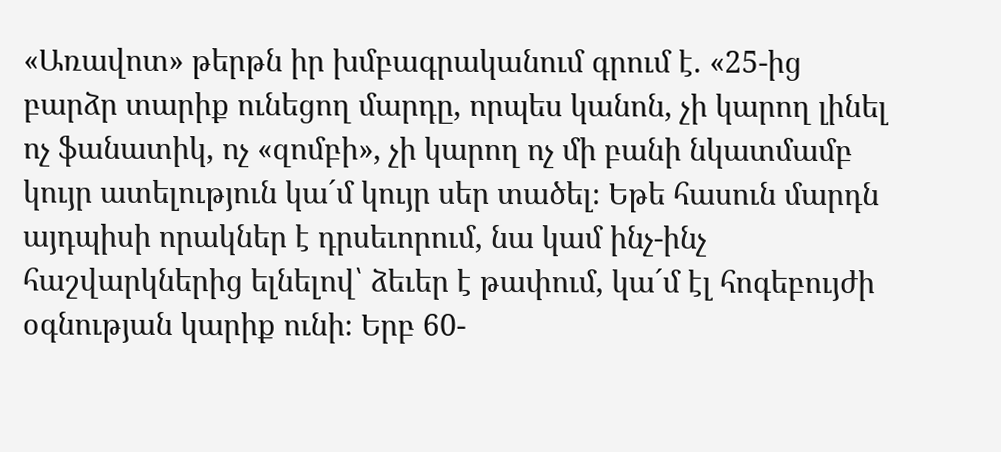«Առավոտ» թերթն իր խմբագրականում գրում է. «25-ից բարձր տարիք ունեցող մարդը, որպես կանոն, չի կարող լինել ոչ ֆանատիկ, ոչ «զոմբի», չի կարող ոչ մի բանի նկատմամբ կույր ատելություն կա´մ կույր սեր տածել։ Եթե հասուն մարդն այդպիսի որակներ է դրսեւորում, նա կամ ինչ-ինչ հաշվարկներից ելնելով՝ ձեւեր է թափում, կա´մ էլ հոգեբույժի օգնության կարիք ունի։ Երբ 60-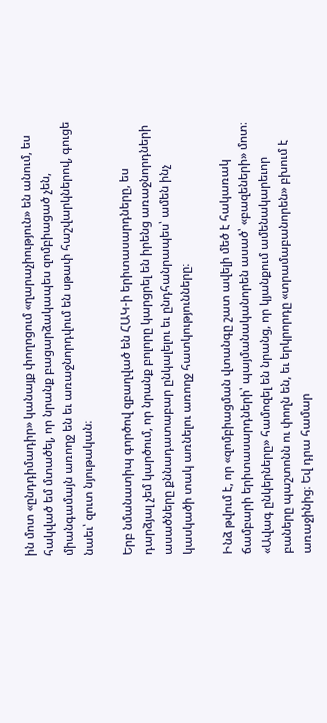ին մոտ «ընդդիմադիր» կանայք փողոցում «ղարաչիություն» են անում, ես հակված եմ մտածել, որ նրանք բացարձակապես զոմբիացած չեն, միանգամայն առողջ են եւ առաջնորդվում են սթափ հաշվարկներով, գուցե նաեւ՝ զուտ նյութական։

Երբ նմանատիպ գործով զբաղված են ՀԱԿ-ի երիտասարդները, ես դարձյալ չեմ կարծում, որ նրանք բոլորը կարցրել են իրենց առաջնորդների ասածները քննադատաբար ընկալելու եւ ընդհանրապես՝ ամեն ինչ կասկածի տակ առնելու առողջ հատկությունները։

Ինձ թվում է, որ «զոմբիացման վտանգը շատ ավելի մեծ է հակառակ ճամբարի երիտասարդների՝ պայմանականորեն ասած՝ «բազեների» մոտ։ «Ավագ ընկերները» համոզել են նրանց, որ կյանքում ամենակարեւոր բաները պաշտոնն ու փողն են, եւ երկրորդը «տրամաբանորեն» բխում է առաջինից։ Եվ դրա համար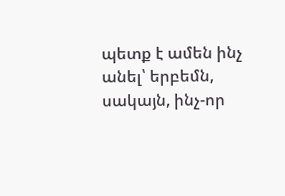պետք է ամեն ինչ անել՝ երբեմն, սակայն, ինչ-որ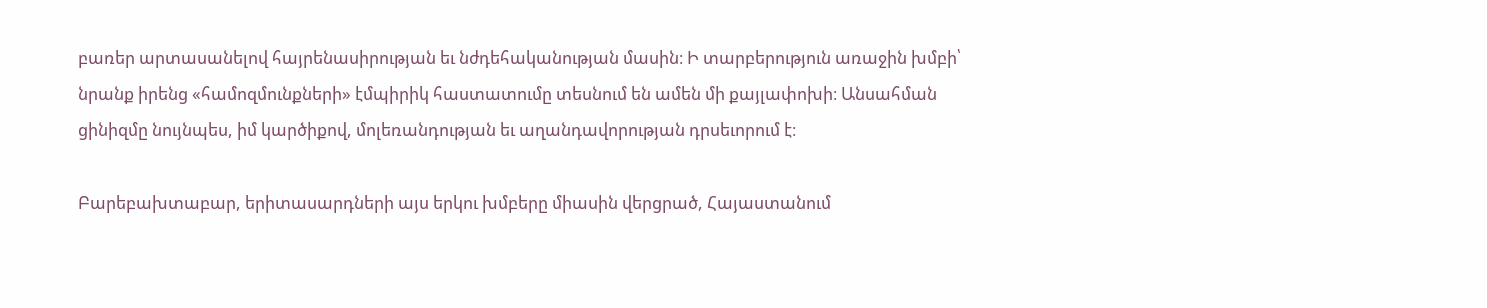բառեր արտասանելով հայրենասիրության եւ նժդեհականության մասին։ Ի տարբերություն առաջին խմբի՝ նրանք իրենց «համոզմունքների» էմպիրիկ հաստատումը տեսնում են ամեն մի քայլափոխի։ Անսահման ցինիզմը նույնպես, իմ կարծիքով, մոլեռանդության եւ աղանդավորության դրսեւորում է։

Բարեբախտաբար, երիտասարդների այս երկու խմբերը միասին վերցրած, Հայաստանում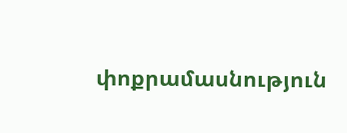փոքրամասնություն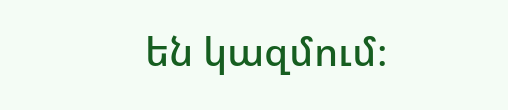են կազմում։